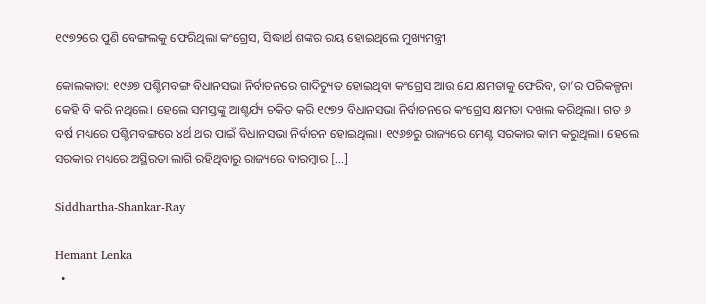୧୯୭୨ରେ ପୁଣି ବେଙ୍ଗଲକୁ ଫେରିଥିଲା କଂଗ୍ରେସ, ସିଦ୍ଧାର୍ଥ ଶଙ୍କର ରୟ ହୋଇଥିଲେ ମୁଖ୍ୟମନ୍ତ୍ରୀ

କୋଲକାତା: ୧୯୬୭ ପଶ୍ଚିମବଙ୍ଗ ବିଧାନସଭା ନିର୍ବାଚନରେ ଗାଦିଚ୍ୟୁତ ହୋଇଥିବା କଂଗ୍ରେସ ଆଉ ଯେ କ୍ଷମତାକୁ ଫେରିବ, ତା’ର ପରିକଳ୍ପନା କେହି ବି କରି ନଥିଲେ। ହେଲେ ସମସ୍ତଙ୍କୁ ଆଶ୍ଚର୍ଯ୍ୟ ଚକିତ କରି ୧୯୭୨ ବିଧାନସଭା ନିର୍ବାଚନରେ କଂଗ୍ରେସ କ୍ଷମତା ଦଖଲ କରିଥିଲା। ଗତ ୬ ବର୍ଷ ମଧ୍ୟରେ ପଶ୍ଚିମବଙ୍ଗରେ ୪ର୍ଥ ଥର ପାଇଁ ବିଧାନସଭା ନିର୍ବାଚନ ହୋଇଥିଲା। ୧୯୬୭ରୁ ରାଜ୍ୟରେ ମେଣ୍ଟ ସରକାର କାମ କରୁଥିଲା। ହେଲେ ସରକାର ମଧ୍ୟରେ ଅସ୍ଥିରତା ଲାଗି ରହିଥିବାରୁ ରାଜ୍ୟରେ ବାରମ୍ବାର […]

Siddhartha-Shankar-Ray

Hemant Lenka
  •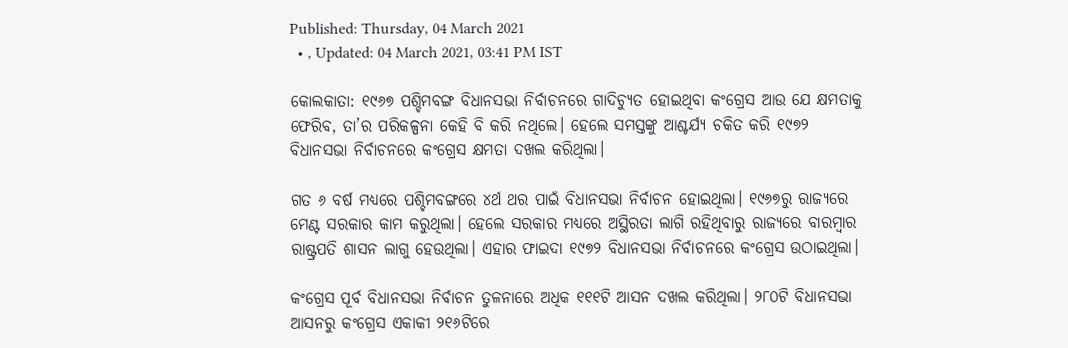Published: Thursday, 04 March 2021
  • , Updated: 04 March 2021, 03:41 PM IST

କୋଲକାତା: ୧୯୬୭ ପଶ୍ଚିମବଙ୍ଗ ବିଧାନସଭା ନିର୍ବାଚନରେ ଗାଦିଚ୍ୟୁତ ହୋଇଥିବା କଂଗ୍ରେସ ଆଉ ଯେ କ୍ଷମତାକୁ ଫେରିବ, ତା’ର ପରିକଳ୍ପନା କେହି ବି କରି ନଥିଲେ। ହେଲେ ସମସ୍ତଙ୍କୁ ଆଶ୍ଚର୍ଯ୍ୟ ଚକିତ କରି ୧୯୭୨ ବିଧାନସଭା ନିର୍ବାଚନରେ କଂଗ୍ରେସ କ୍ଷମତା ଦଖଲ କରିଥିଲା।

ଗତ ୬ ବର୍ଷ ମଧ୍ୟରେ ପଶ୍ଚିମବଙ୍ଗରେ ୪ର୍ଥ ଥର ପାଇଁ ବିଧାନସଭା ନିର୍ବାଚନ ହୋଇଥିଲା। ୧୯୬୭ରୁ ରାଜ୍ୟରେ ମେଣ୍ଟ ସରକାର କାମ କରୁଥିଲା। ହେଲେ ସରକାର ମଧ୍ୟରେ ଅସ୍ଥିରତା ଲାଗି ରହିଥିବାରୁ ରାଜ୍ୟରେ ବାରମ୍ବାର ରାଷ୍ଟ୍ରପତି ଶାସନ ଲାଗୁ ହେଉଥିଲା। ଏହାର ଫାଇଦା ୧୯୭୨ ବିଧାନସଭା ନିର୍ବାଚନରେ କଂଗ୍ରେସ ଉଠାଇଥିଲା।

କଂଗ୍ରେସ ପୂର୍ବ ବିଧାନସଭା ନିର୍ବାଚନ ତୁଳନାରେ ଅଧିକ ୧୧୧ଟି ଆସନ ଦଖଲ କରିଥିଲା। ୨୮୦ଟି ବିଧାନସଭା ଆସନରୁ କଂଗ୍ରେସ ଏକାକୀ ୨୧୬ଟିରେ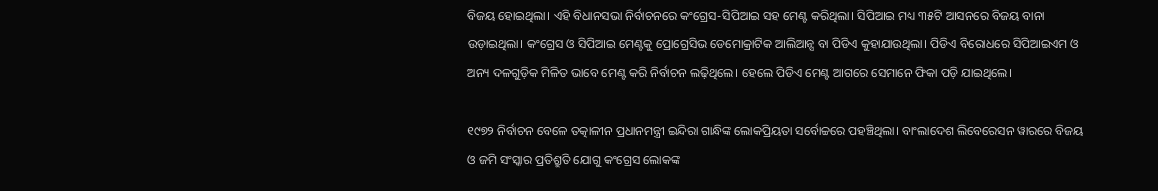ବିଜୟ ହୋଇଥିଲା। ଏହି ବିଧାନସଭା ନିର୍ବାଚନରେ କଂଗ୍ରେସ-ସିପିଆଇ ସହ ମେଣ୍ଟ କରିଥିଲା। ସିପିଆଇ ମଧ୍ୟ ୩୫ଟି ଆସନରେ ବିଜୟ ବାନା ଉଡ଼ାଇଥିଲା। କଂଗ୍ରେସ ଓ ସିପିଆଇ ମେଣ୍ଟକୁ ପ୍ରୋଗ୍ରେସିଭ ଡେମୋକ୍ରାଟିକ ଆଲିଆନ୍ସ ବା ପିଡିଏ କୁହାଯାଉଥିଲା। ପିଡିଏ ବିରୋଧରେ ସିପିଆଇଏମ ଓ ଅନ୍ୟ ଦଳଗୁଡ଼ିକ ମିଳିତ ଭାବେ ମେଣ୍ଟ କରି ନିର୍ବାଚନ ଲଢ଼ିଥିଲେ। ହେଲେ ପିଡିଏ ମେଣ୍ଟ ଆଗରେ ସେମାନେ ଫିକା ପଡ଼ି ଯାଇଥିଲେ।

୧୯୭୨ ନିର୍ବାଚନ ବେଳେ ତତ୍କାଳୀନ ପ୍ରଧାନମନ୍ତ୍ରୀ ଇନ୍ଦିରା ଗାନ୍ଧିଙ୍କ ଲୋକପ୍ରିୟତା ସର୍ବୋଚ୍ଚରେ ପହଞ୍ଚିଥିଲା। ବାଂଲାଦେଶ ଲିବେରେସନ ୱାରରେ ବିଜୟ ଓ ଜମି ସଂସ୍କାର ପ୍ରତିଶ୍ରୁତି ଯୋଗୁ କଂଗ୍ରେସ ଲୋକଙ୍କ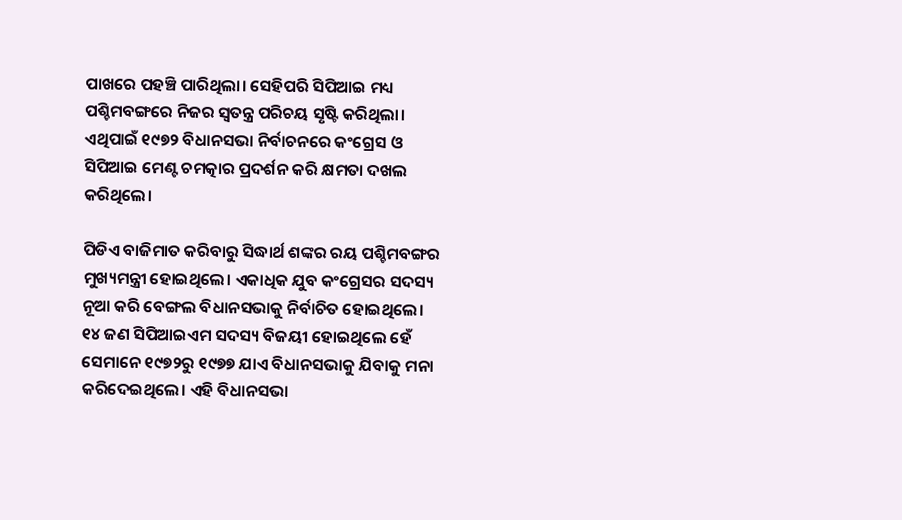ପାଖରେ ପହଞ୍ଚି ପାରିଥିଲା। ସେହିପରି ସିପିଆଇ ମଧ୍ୟ ପଶ୍ଚିମବଙ୍ଗରେ ନିଜର ସ୍ୱତନ୍ତ୍ର ପରିଚୟ ସୃଷ୍ଟି କରିଥିଲା। ଏଥିପାଇଁ ୧୯୭୨ ବିଧାନସଭା ନିର୍ବାଚନରେ କଂଗ୍ରେସ ଓ ସିପିଆଇ ମେଣ୍ଟ ଚମତ୍କାର ପ୍ରଦର୍ଶନ କରି କ୍ଷମତା ଦଖଲ କରିଥିଲେ।

ପିଡିଏ ବାଜିମାତ କରିବାରୁ ସିଦ୍ଧାର୍ଥ ଶଙ୍କର ରୟ ପଶ୍ଚିମବଙ୍ଗର ମୁଖ୍ୟମନ୍ତ୍ରୀ ହୋଇଥିଲେ। ଏକାଧିକ ଯୁବ କଂଗ୍ରେସର ସଦସ୍ୟ ନୂଆ କରି ବେଙ୍ଗଲ ବିଧାନସଭାକୁ ନିର୍ବାଚିତ ହୋଇଥିଲେ। ୧୪ ଜଣ ସିପିଆଇଏମ ସଦସ୍ୟ ବିଜୟୀ ହୋଇଥିଲେ ହେଁ ସେମାନେ ୧୯୭୨ରୁ ୧୯୭୭ ଯାଏ ବିଧାନସଭାକୁ ଯିବାକୁ ମନା କରିଦେଇଥିଲେ। ଏହି ବିଧାନସଭା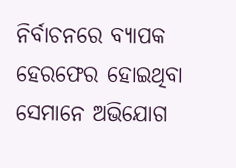ନିର୍ବାଚନରେ ବ୍ୟାପକ ହେରଫେର ହୋଇଥିବା ସେମାନେ ଅଭିଯୋଗ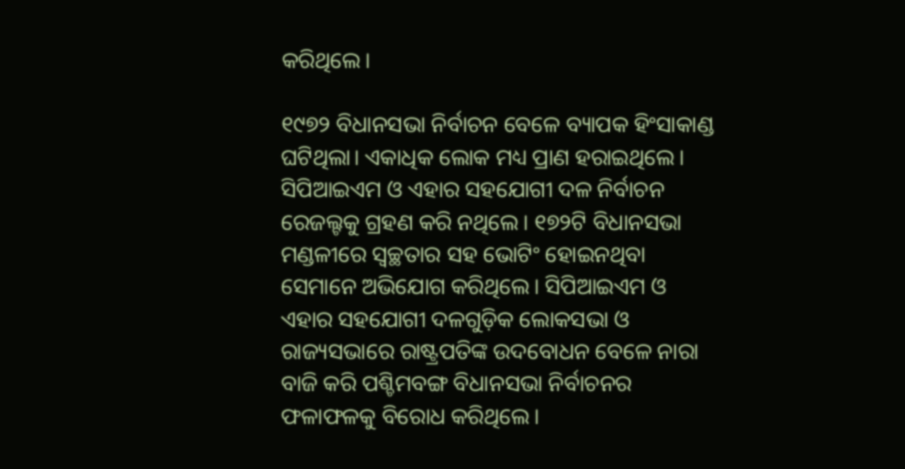କରିଥିଲେ।

୧୯୭୨ ବିଧାନସଭା ନିର୍ବାଚନ ବେଳେ ବ୍ୟାପକ ହିଂସାକାଣ୍ଡ ଘଟିଥିଲା। ଏକାଧିକ ଲୋକ ମଧ୍ୟ ପ୍ରାଣ ହରାଇଥିଲେ। ସିପିଆଇଏମ ଓ ଏହାର ସହଯୋଗୀ ଦଳ ନିର୍ବାଚନ ରେଜଲ୍ଟକୁ ଗ୍ରହଣ କରି ନଥିଲେ। ୧୭୨ଟି ବିଧାନସଭା ମଣ୍ଡଳୀରେ ସ୍ୱଚ୍ଛତାର ସହ ଭୋଟିଂ ହୋଇନଥିବା ସେମାନେ ଅଭିଯୋଗ କରିଥିଲେ। ସିପିଆଇଏମ ଓ ଏହାର ସହଯୋଗୀ ଦଳଗୁଡ଼ିକ ଲୋକସଭା ଓ ରାଜ୍ୟସଭାରେ ରାଷ୍ଟ୍ରପତିଙ୍କ ଉଦବୋଧନ ବେଳେ ନାରା ବାଜି କରି ପଶ୍ଚିମବଙ୍ଗ ବିଧାନସଭା ନିର୍ବାଚନର ଫଳାଫଳକୁ ବିରୋଧ କରିଥିଲେ।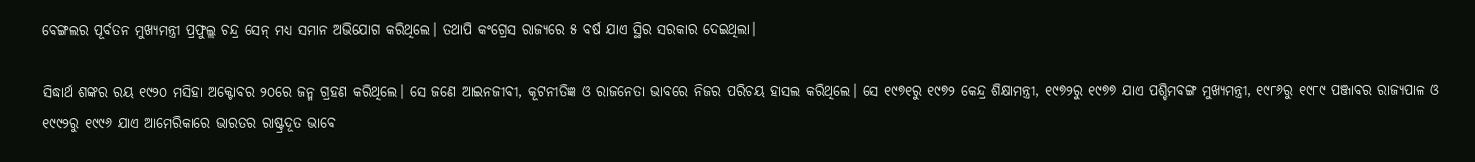ବେଙ୍ଗଲର ପୂର୍ବତନ ମୁଖ୍ୟମନ୍ତ୍ରୀ ପ୍ରଫୁଲ୍ଲ ଚନ୍ଦ୍ର ସେନ୍‌ ମଧ୍ୟ ସମାନ ଅଭିଯୋଗ କରିଥିଲେ। ତଥାପି କଂଗ୍ରେସ ରାଜ୍ୟରେ ୫ ବର୍ଷ ଯାଏ ସ୍ଥିର ସରକାର ଦେଇଥିଲା।

ସିଦ୍ଧାର୍ଥ ଶଙ୍କର ରୟ ୧୯୨୦ ମସିହା ଅକ୍ଟୋବର ୨୦ରେ ଜନ୍ମ ଗ୍ରହଣ କରିଥିଲେ। ସେ ଜଣେ ଆଇନଜୀବୀ, କୂଟନୀତିଜ୍ଞ ଓ ରାଜନେତା ଭାବରେ ନିଜର ପରିଚୟ ହାସଲ କରିଥିଲେ। ସେ ୧୯୭୧ରୁ ୧୯୭୨ କେନ୍ଦ୍ର ଶିକ୍ଷାମନ୍ତ୍ରୀ, ୧୯୭୨ରୁ ୧୯୭୭ ଯାଏ ପଶ୍ଚିମବଙ୍ଗ ମୁଖ୍ୟମନ୍ତ୍ରୀ, ୧୯୮୬ରୁ ୧୯୮୯ ପଞ୍ଜାବର ରାଜ୍ୟପାଳ ଓ ୧୯୯୨ରୁ ୧୯୯୬ ଯାଏ ଆମେରିକାରେ ଭାରତର ରାଷ୍ଟ୍ରଦୂତ ଭାବେ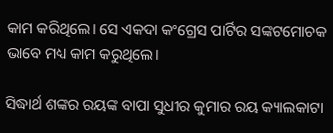କାମ କରିଥିଲେ। ସେ ଏକଦା କଂଗ୍ରେସ ପାର୍ଟିର ସଙ୍କଟମୋଚକ ଭାବେ ମଧ୍ୟ କାମ କରୁଥିଲେ।

ସିଦ୍ଧାର୍ଥ ଶଙ୍କର ରୟଙ୍କ ବାପା ସୁଧୀର କୁମାର ରୟ କ୍ୟାଲକାଟା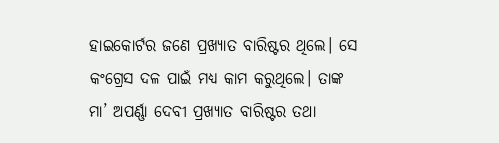ହାଇକୋର୍ଟର ଜଣେ ପ୍ରଖ୍ୟାତ ବାରିଷ୍ଟର ଥିଲେ। ସେ କଂଗ୍ରେସ ଦଳ ପାଇଁ ମଧ୍ୟ କାମ କରୁଥିଲେ। ତାଙ୍କ ମା’ ଅପର୍ଣ୍ଣା ଦେବୀ ପ୍ରଖ୍ୟାତ ବାରିଷ୍ଟର ତଥା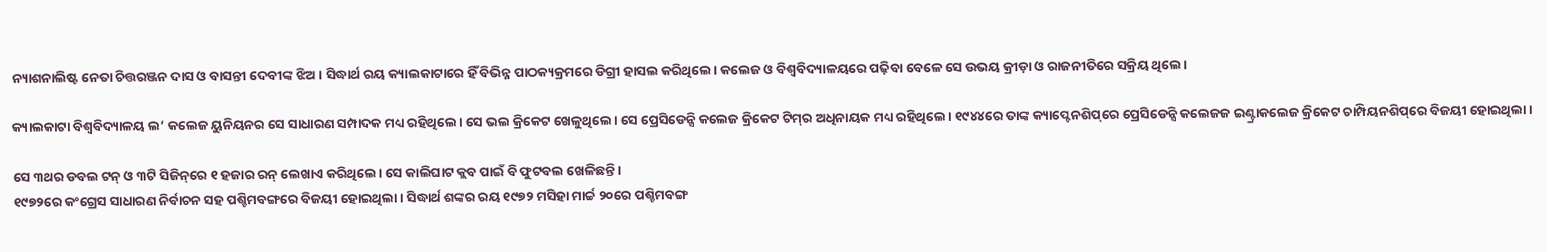ନ୍ୟାଶନାଲିଷ୍ଟ ନେତା ଚିତ୍ତରଞ୍ଜନ ଦାସ ଓ ବାସନ୍ତୀ ଦେବୀଙ୍କ ଝିଅ। ସିଦ୍ଧାର୍ଥ ରୟ କ୍ୟାଲକାଟାରେ ହିଁ ବିଭିନ୍ନ ପାଠକ୍ୟକ୍ରମରେ ଡିଗ୍ରୀ ହାସଲ କରିଥିଲେ। କଲେଜ ଓ ବିଶ୍ୱବିଦ୍ୟାଳୟରେ ପଢ଼ିବା ବେଳେ ସେ ଉଭୟ କ୍ରୀଡ଼ା ଓ ରାଜନୀତିରେ ସକ୍ରିୟ ଥିଲେ।

କ୍ୟାଲକାଟା ବିଶ୍ୱବିଦ୍ୟାଳୟ ଲ’ କଲେଜ ୟୁନିୟନର ସେ ସାଧାରଣ ସମ୍ପାଦକ ମଧ୍ୟ ରହିଥିଲେ। ସେ ଭଲ କ୍ରିକେଟ ଖେଳୁଥିଲେ। ସେ ପ୍ରେସିଡେନ୍ସି କଲେଜ କ୍ରିକେଟ ଟିମ୍‌ର ଅଧିନାୟକ ମଧ୍ୟ ରହିଥିଲେ। ୧୯୪୪ରେ ତାଙ୍କ କ୍ୟାପ୍ଟେନଶିପ୍‌ରେ ପ୍ରେସିଡେନ୍ସି କଲେଜଜ ଇଣ୍ଟ୍ରାକଲେଜ କ୍ରିକେଟ ଚାମ୍ପିୟନଶିପ୍‌ରେ ବିଜୟୀ ହୋଇଥିଲା।

ସେ ୩ଥର ଡବଲ ଟନ୍‌ ଓ ୩ଟି ସିଜିନ୍‌ରେ ୧ ହଜାର ରନ୍‌ ଲେଖାଏ କରିଥିଲେ। ସେ କାଲିଘାଟ କ୍ଲବ ପାଇଁ ବି ଫୁଟବଲ ଖେଳିଛନ୍ତି।
୧୯୭୨ରେ କଂଗ୍ରେସ ସାଧାରଣ ନିର୍ବାଚନ ସହ ପଶ୍ଚିମବଙ୍ଗରେ ବିଜୟୀ ହୋଇଥିଲା। ସିଦ୍ଧାର୍ଥ ଶଙ୍କର ରୟ ୧୯୭୨ ମସିହା ମାର୍ଚ୍ଚ ୨୦ରେ ପଶ୍ଚିମବଙ୍ଗ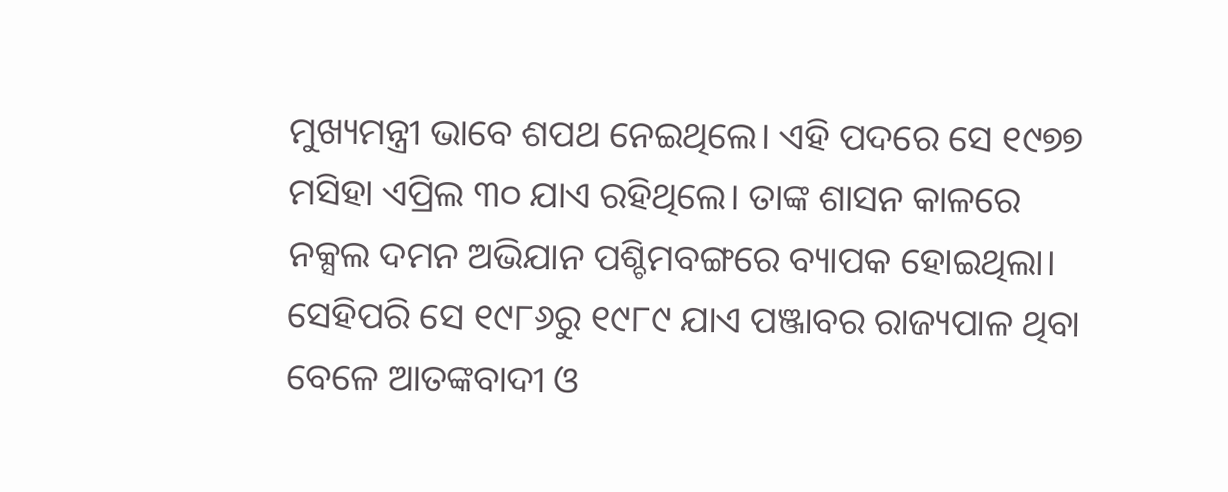ମୁଖ୍ୟମନ୍ତ୍ରୀ ଭାବେ ଶପଥ ନେଇଥିଲେ। ଏହି ପଦରେ ସେ ୧୯୭୭ ମସିହା ଏପ୍ରିଲ ୩୦ ଯାଏ ରହିଥିଲେ। ତାଙ୍କ ଶାସନ କାଳରେ ନକ୍ସଲ ଦମନ ଅଭିଯାନ ପଶ୍ଚିମବଙ୍ଗରେ ବ୍ୟାପକ ହୋଇଥିଲା। ସେହିପରି ସେ ୧୯୮୬ରୁ ୧୯୮୯ ଯାଏ ପଞ୍ଜାବର ରାଜ୍ୟପାଳ ଥିବା ବେଳେ ଆତଙ୍କବାଦୀ ଓ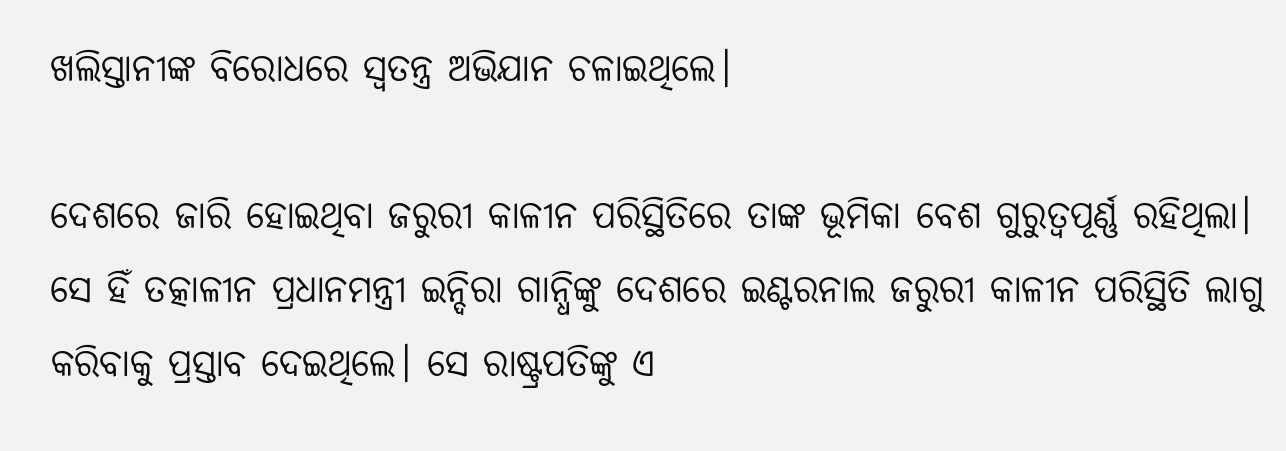ଖଲିସ୍ତାନୀଙ୍କ ବିରୋଧରେ ସ୍ୱତନ୍ତ୍ର ଅଭିଯାନ ଚଳାଇଥିଲେ।

ଦେଶରେ ଜାରି ହୋଇଥିବା ଜରୁରୀ କାଳୀନ ପରିସ୍ଥିତିରେ ତାଙ୍କ ଭୂମିକା ବେଶ ଗୁରୁତ୍ୱପୂର୍ଣ୍ଣ ରହିଥିଲା। ସେ ହିଁ ତତ୍କାଳୀନ ପ୍ରଧାନମନ୍ତ୍ରୀ ଇନ୍ଦିରା ଗାନ୍ଧିଙ୍କୁ ଦେଶରେ ଇଣ୍ଟରନାଲ ଜରୁରୀ କାଳୀନ ପରିସ୍ଥିତି ଲାଗୁ କରିବାକୁ ପ୍ରସ୍ତାବ ଦେଇଥିଲେ। ସେ ରାଷ୍ଟ୍ରପତିଙ୍କୁ ଏ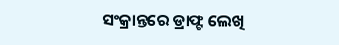ସଂକ୍ରାନ୍ତରେ ଡ୍ରାଫ୍ଟ ଲେଖି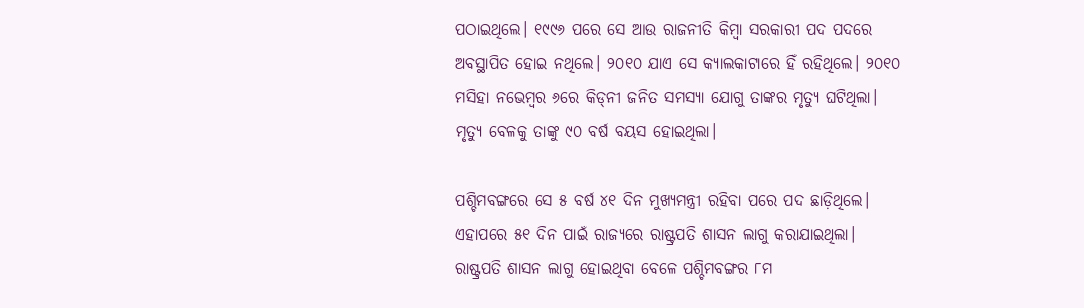ପଠାଇଥିଲେ। ୧୯୯୬ ପରେ ସେ ଆଉ ରାଜନୀତି କିମ୍ବା ସରକାରୀ ପଦ ପଦରେ ଅବସ୍ଥାପିତ ହୋଇ ନଥିଲେ। ୨୦୧୦ ଯାଏ ସେ କ୍ୟାଲକାଟାରେ ହିଁ ରହିଥିଲେ। ୨୦୧୦ ମସିହା ନଭେମ୍ୱର ୬ରେ କିଡ୍‌ନୀ ଜନିତ ସମସ୍ୟା ଯୋଗୁ ତାଙ୍କର ମୃତ୍ୟୁ ଘଟିଥିଲା। ମୃତ୍ୟୁ ବେଳକୁ ତାଙ୍କୁ ୯୦ ବର୍ଷ ବୟସ ହୋଇଥିଲା।

ପଶ୍ଚିମବଙ୍ଗରେ ସେ ୫ ବର୍ଷ ୪୧ ଦିନ ମୁଖ୍ୟମନ୍ତ୍ରୀ ରହିବା ପରେ ପଦ ଛାଡ଼ିଥିଲେ। ଏହାପରେ ୫୧ ଦିନ ପାଇଁ ରାଜ୍ୟରେ ରାଷ୍ଟ୍ରପତି ଶାସନ ଲାଗୁ କରାଯାଇଥିଲା। ରାଷ୍ଟ୍ରପତି ଶାସନ ଲାଗୁ ହୋଇଥିବା ବେଳେ ପଶ୍ଚିମବଙ୍ଗର ୮ମ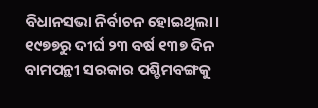ବିଧାନସଭା ନିର୍ବାଚନ ହୋଇଥିଲା।
୧୯୭୭ରୁ ଦୀର୍ଘ ୨୩ ବର୍ଷ ୧୩୭ ଦିନ ବାମପନ୍ଥୀ ସରକାର ପଶ୍ଚିମବଙ୍ଗକୁ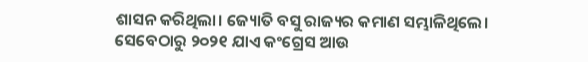ଶାସନ କରିଥିଲା। ଜ୍ୟୋତି ବସୁ ରାଜ୍ୟର କମାଣ ସମ୍ଭାଳିଥିଲେ। ସେବେଠାରୁ ୨୦୨୧ ଯାଏ କଂଗ୍ରେସ ଆଉ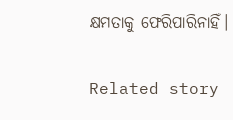କ୍ଷମତାକୁ ଫେରିପାରିନାହିଁ।

Related story